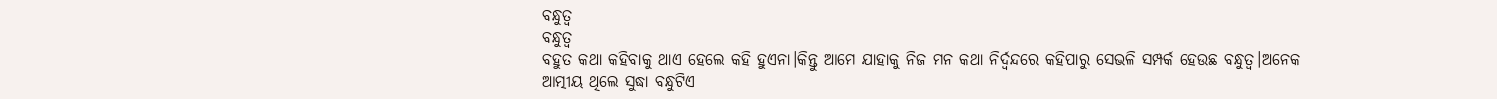ବନ୍ଧୁତ୍ୱ
ବନ୍ଧୁତ୍ୱ
ବହୁତ କଥା କହିବାକୁ ଥାଏ ହେଲେ କହି ହୁଏନା।କିନ୍ତୁ ଆମେ ଯାହାକୁ ନିଜ ମନ କଥା ନିର୍ଦ୍ଵନ୍ଦରେ କହିପାରୁ ସେଭଳି ସମ୍ପର୍କ ହେଉଛ ବନ୍ଧୁତ୍ୱ।ଅନେକ ଆତ୍ମୀୟ ଥିଲେ ସୁଦ୍ଧା ବନ୍ଧୁଟିଏ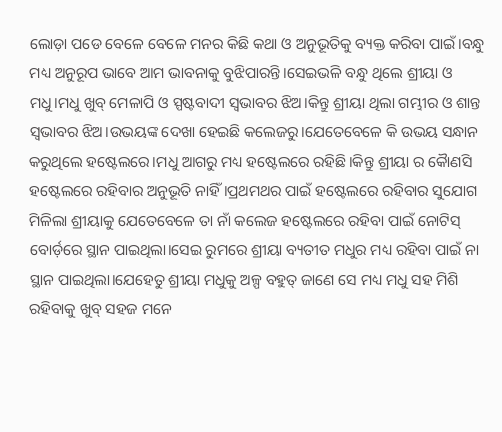ଲୋଡ଼ା ପଡେ ବେଳେ ବେଳେ ମନର କିଛି କଥା ଓ ଅନୁଭୂତିକୁ ବ୍ୟକ୍ତ କରିବା ପାଇଁ।ବନ୍ଧୁ ମଧ୍ୟ ଅନୁରୂପ ଭାବେ ଆମ ଭାବନାକୁ ବୁଝିପାରନ୍ତି।ସେଇଭଳି ବନ୍ଧୁ ଥିଲେ ଶ୍ରୀୟା ଓ ମଧୁ।ମଧୁ ଖୁବ୍ ମେଳାପି ଓ ସ୍ପଷ୍ଟବାଦୀ ସ୍ୱଭାବର ଝିଅ।କିନ୍ତୁ ଶ୍ରୀୟା ଥିଲା ଗମ୍ଭୀର ଓ ଶାନ୍ତ ସ୍ୱଭାବର ଝିଅ।ଉଭୟଙ୍କ ଦେଖା ହେଇଛି କଲେଜରୁ।ଯେତେବେଳେ କି ଉଭୟ ସନ୍ଧାନ କରୁଥିଲେ ହଷ୍ଟେଲରେ।ମଧୁ ଆଗରୁ ମଧ୍ୟ ହଷ୍ଟେଲରେ ରହିଛି।କିନ୍ତୁ ଶ୍ରୀୟା ର କୋୖଣସି ହଷ୍ଟେଲରେ ରହିବାର ଅନୁଭୂତି ନାହିଁ।ପ୍ରଥମଥର ପାଇଁ ହଷ୍ଟେଲରେ ରହିବାର ସୁଯୋଗ ମିଳିଲା ଶ୍ରୀୟାକୁ ଯେତେବେଳେ ତା ନାଁ କଲେଜ ହଷ୍ଟେଲରେ ରହିବା ପାଇଁ ନୋଟିସ୍ ବୋର୍ଡ଼ରେ ସ୍ଥାନ ପାଇଥିଲା।ସେଇ ରୁମରେ ଶ୍ରୀୟା ବ୍ୟତୀତ ମଧୁର ମଧ୍ୟ ରହିବା ପାଇଁ ନା ସ୍ଥାନ ପାଇଥିଲା।ଯେହେତୁ ଶ୍ରୀୟା ମଧୁକୁ ଅଳ୍ପ ବହୁତ୍ ଜାଣେ ସେ ମଧ୍ୟ ମଧୁ ସହ ମିଶି ରହିବାକୁ ଖୁବ୍ ସହଜ ମନେ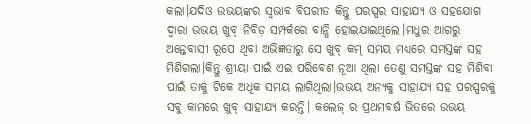କଲା।ଯଦିଓ ଉଭୟଙ୍କର ସ୍ଵଭାବ ବିପରୀତ କିନ୍ତୁ ପରସ୍ପର ସାହାଯ୍ୟ ଓ ସହଯୋଗ ଦ୍ବାରା ଉଭୟ ଖୁବ୍ ନିବିଡ଼ ସମ୍ପର୍କରେ ବାନ୍ଧି ହୋଇଯାଇଥିଲେ।ମଧୁର ଆଗରୁ ଅନ୍ତେବାସୀ ରୂପେ ଥିବା ଅଭିଜ୍ଞତାରୁ ସେ ଖୁବ୍ କମ୍ ସମୟ ମଧ୍ୟରେ ସମସ୍ତଙ୍କ ସହ ମିଶିଗଲା।କିନ୍ତୁ ଶ୍ରୀୟା ପାଇଁ ଏଇ ପରିବେଶ ନୂଆ ଥିଲା ତେଣୁ ସମସ୍ତଙ୍କ ସହ ମିଶିବା ପାଇଁ ତାକୁ ଟିକେ ଅଧିକ ସମୟ ଲାଗିଥିଲା।ଉଭୟ ଅନ୍ୟକୁ ସାହାଯ୍ୟ ସହ ପରସ୍ପରକୁ ସବୁ କାମରେ ଖୁବ୍ ସାହାଯ୍ୟ କରନ୍ତି। କଲେଜ୍ ର ପ୍ରଥମବର୍ଷ ଭିତରେ ଉଭୟ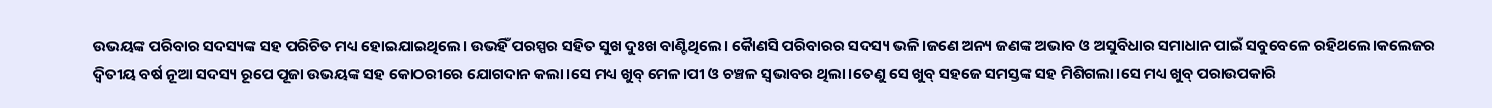ଉଭୟଙ୍କ ପରିବାର ସଦସ୍ୟଙ୍କ ସହ ପରିଚିତ ମଧ୍ୟ ହୋଇଯାଇଥିଲେ। ଉଭହିଁ ପରସ୍ପର ସହିତ ସୁଖ ଦୁଃଖ ବାଣ୍ଟିଥିଲେ। କୋୖଣସି ପରିବାରର ସଦସ୍ୟ ଭଳି।ଜଣେ ଅନ୍ୟ ଜଣଙ୍କ ଅଭାବ ଓ ଅସୁବିଧାର ସମାଧାନ ପାଇଁ ସବୁବେଳେ ରହିଥଲେ।କଲେଜର ଦ୍ୱିତୀୟ ବର୍ଷ ନୂଆ ସଦସ୍ୟ ରୂପେ ପୂଜା ଉଭୟଙ୍କ ସହ କୋଠରୀରେ ଯୋଗଦାନ କଲା।ସେ ମଧ୍ୟ ଖୁବ୍ ମେଳ।ପୀ ଓ ଚଞ୍ଚଳ ସ୍ୱଭାବର ଥିଲା।ତେଣୁ ସେ ଖୁବ୍ ସହଜେ ସମସ୍ତଙ୍କ ସହ ମିଶିଗଲା।ସେ ମଧ୍ୟ ଖୁବ୍ ପରାଉପକାରି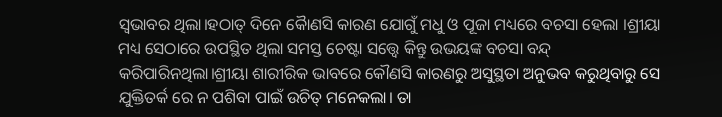ସ୍ୱଭାବର ଥିଲା।ହଠାତ୍ ଦିନେ କୋୖଣସି କାରଣ ଯୋଗୁଁ ମଧୁ ଓ ପୂଜା ମଧ୍ୟରେ ବଚସା ହେଲା ।ଶ୍ରୀୟା ମଧ୍ୟ ସେଠାରେ ଉପସ୍ଥିତ ଥିଲା ସମସ୍ତ ଚେଷ୍ଟା ସତ୍ତ୍ବେ କିନ୍ତୁ ଉଭୟଙ୍କ ବଚସା ବନ୍ଦ୍ କରିପାରିନଥିଲା।ଶ୍ରୀୟା ଶାରୀରିକ ଭାବରେ କୌଣସି କାରଣରୁ ଅସୁସ୍ଥତା ଅନୁଭବ କରୁଥିବାରୁ ସେ ଯୁକ୍ତିତର୍କ ରେ ନ ପଶିବା ପାଇଁ ଉଚିତ୍ ମନେକଲା। ତା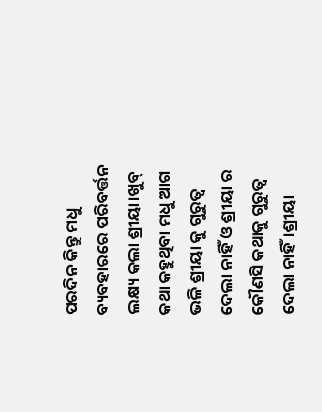ପରଦିନ କିନ୍ତୁ ମଧୁ ବ୍ୟବହାରରେ ପରିବର୍ତ୍ତନ ଲକ୍ଷ୍ୟ କଲା ଶ୍ରୀୟା।ଖୁବ୍ କଥା କହୁଥିବା ମଧୁ ଆଗ ଭଳି ଶ୍ରୀୟା କୁ ଗୁରୁତ୍ଵ ଦେଲା ନାହିଁ ଓ ଶ୍ରୀୟା ର କୌଣସି କଥାକୁ ଗୁରୁତ୍ବ ଦେଲା ନାହିଁ।ଶ୍ରୀୟା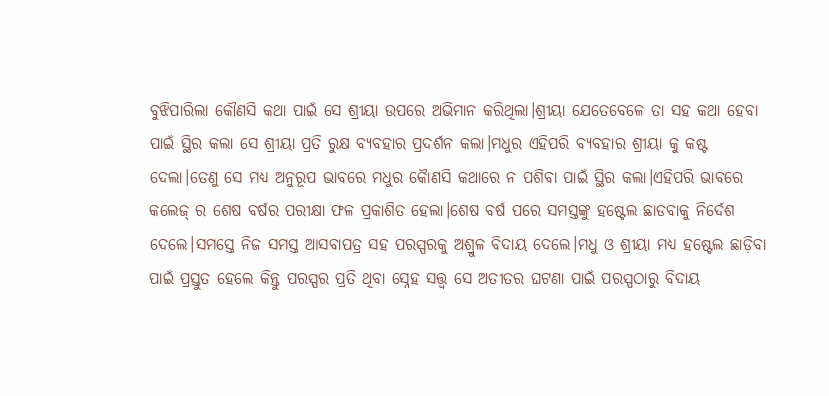ବୁଝିପାରିଲା କୌଣସି କଥା ପାଇଁ ସେ ଶ୍ରୀୟା ଉପରେ ଅଭିମାନ କରିଥିଲା।ଶ୍ରୀୟା ଯେତେବେଳେ ତା ସହ କଥା ହେବା ପାଇଁ ସ୍ଥିର କଲା ସେ ଶ୍ରୀୟା ପ୍ରତି ରୁକ୍ଷ ବ୍ୟବହାର ପ୍ରଦର୍ଶନ କଲା।ମଧୁର ଏହିପରି ବ୍ୟବହାର ଶ୍ରୀୟା କୁ କଷ୍ଟ ଦେଲା।ତେଣୁ ସେ ମଧ୍ୟ ଅନୁରୂପ ଭାବରେ ମଧୁର କୋୖଣସି କଥାରେ ନ ପଶିବା ପାଇଁ ସ୍ଥିର କଲା।ଏହିପରି ଭାବରେ କଲେଜ୍ ର ଶେଷ ବର୍ଷର ପରୀକ୍ଷା ଫଳ ପ୍ରକାଶିତ ହେଲା।ଶେଷ ବର୍ଷ ପରେ ସମସ୍ତଙ୍କୁ ହଷ୍ଟେଲ ଛାଡବାକୁ ନିର୍ଦେଶ ଦେଲେ।ସମସ୍ତେ ନିଜ ସମସ୍ତ ଆସବାପତ୍ର ସହ ପରସ୍ପରକୁ ଅଶ୍ରୁଳ ବିଦାୟ ଦେଲେ।ମଧୁ ଓ ଶ୍ରୀୟା ମଧ୍ୟ ହଷ୍ଟେଲ ଛାଡ଼ିବା ପାଇଁ ପ୍ରସ୍ତୁତ ହେଲେ କିନ୍ତୁ ପରସ୍ପର ପ୍ରତି ଥିବା ସ୍ନେହ ସତ୍ତ୍ବ ସେ ଅତୀତର ଘଟଣା ପାଇଁ ପରସ୍ପଠାରୁ ବିଦାୟ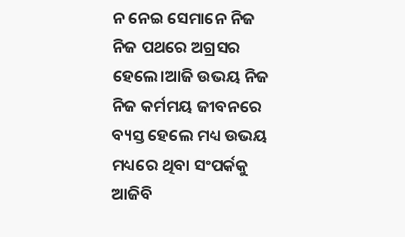ନ ନେଇ ସେମାନେ ନିଜ ନିଜ ପଥରେ ଅଗ୍ରସର ହେଲେ।ଆଜି ଉଭୟ ନିଜ ନିଜ କର୍ମମୟ ଜୀବନରେ ବ୍ୟସ୍ତ ହେଲେ ମଧ୍ୟ ଉଭୟ ମଧ୍ୟରେ ଥିବା ସଂପର୍କକୁ ଆଜିବି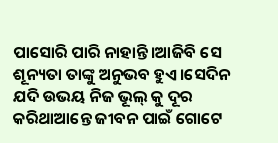ପାସୋରି ପାରି ନାହାନ୍ତି।ଆଜିବି ସେ ଶୂନ୍ୟତା ତାଙ୍କୁ ଅନୁଭବ ହୁଏ।ସେଦିନ ଯଦି ଉଭୟ ନିଜ ଭୂଲ୍ କୁ ଦୂର କରିଥାଆନ୍ତେ ଜୀବନ ପାଇଁ ଗୋଟେ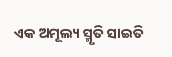ଏକ ଅମୂଲ୍ୟ ସ୍ମୃତି ସାଇତି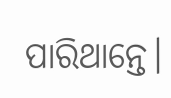ପାରିଥାନ୍ତେ।